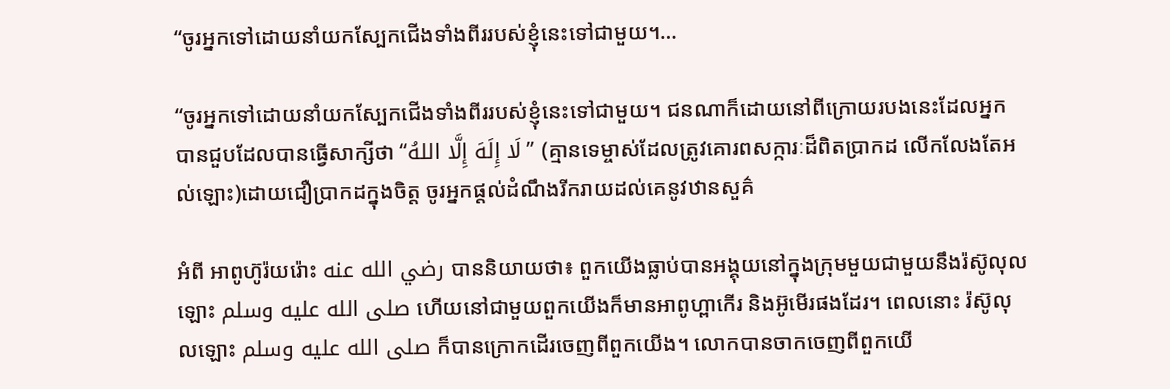“ចូរអ្នកទៅដោយនាំយកស្បែកជើងទាំងពីររបស់ខ្ញុំនេះទៅជាមួយ។…

“ចូរអ្នកទៅដោយនាំយកស្បែកជើងទាំងពីររបស់ខ្ញុំនេះទៅជាមួយ។ ជនណាក៏ដោយនៅពីក្រោយរបងនេះដែលអ្នកបានជួបដែលបានធ្វើសាក្សីថា “لَا إِلَهَ إِلَّا اللهُ” (គ្មានទេម្ចាស់ដែលត្រូវគោរពសក្ការៈដ៏ពិតប្រាកដ លើកលែងតែអល់ឡោះ)ដោយជឿប្រាកដក្នុងចិត្ត ចូរអ្នកផ្តល់ដំណឹងរីករាយដល់គេនូវឋានសួគ៌

អំពី អាពូហ៊ូរ៉យរ៉ោះ رضي الله عنه បាននិយាយថា៖ ពួកយើងធ្លាប់បានអង្គុយនៅក្នុងក្រុមមួយជាមួយនឹងរ៉ស៊ូលុលឡោះ صلى الله عليه وسلم ហើយនៅជាមួយពួកយើងក៏មានអាពូហ្ពាកើរ និងអ៊ូមើរផងដែរ។ ពេលនោះ រ៉ស៊ូលុលឡោះ صلى الله عليه وسلم ក៏បានក្រោកដើរចេញពីពួកយើង។ លោកបានចាកចេញពីពួកយើ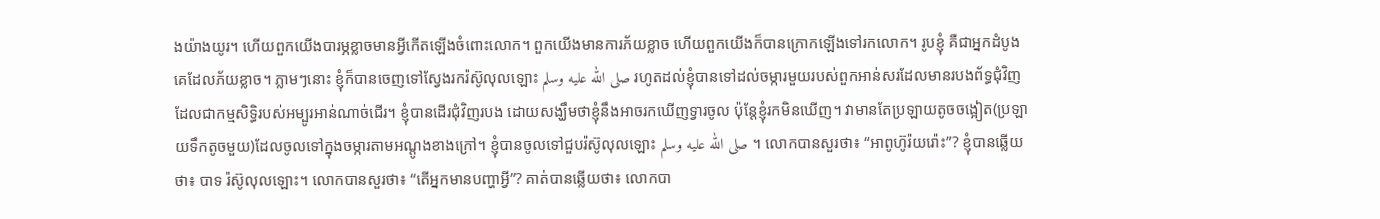ងយ៉ាងយូរ។ ហើយពួកយើងបារម្ភខ្លាចមានអ្វីកើតឡើងចំពោះលោក។ ពួកយើងមានការភ័យខ្លាច ហើយពួកយើងក៏បានក្រោកឡើងទៅរកលោក។ រូបខ្ញុំ គឺជាអ្នកដំបូងគេដែលភ័យខ្លាច។ ភ្លាមៗនោះ ខ្ញុំក៏បានចេញទៅស្វែងរករ៉ស៊ូលុលឡោះ صلى الله عليه وسلم រហូតដល់ខ្ញុំបានទៅដល់ចម្ការមួយរបស់ពួកអាន់សរដែលមានរបងព័ទ្ធជុំវិញដែលជាកម្មសិទ្ធិរបស់អម្បូរអាន់ណាច់ជើរ។ ខ្ញុំបានដើរជុំវិញរបង ដោយសង្ឃឹមថាខ្ញុំនឹងអាចរកឃើញទ្វារចូល ប៉ុន្តែខ្ញុំរកមិនឃើញ។ វាមានតែប្រឡាយតូចចង្អៀត(ប្រឡាយទឹកតូចមួយ)ដែលចូលទៅក្នុងចម្ការតាមអណ្តូងខាងក្រៅ។ ខ្ញុំបានចូលទៅជួបរ៉ស៊ូលុលឡោះ صلى الله عليه وسلم ។ លោកបានសួរថា៖ “អាពូហ៊ូរ៉យរ៉ោះ”? ខ្ញុំបានឆ្លើយថា៖ បាទ រ៉ស៊ូលុលឡោះ។ លោកបានសួរថា៖ “តើអ្នកមានបញ្ហាអ្វី”? គាត់បានឆ្លើយថា៖ លោកបា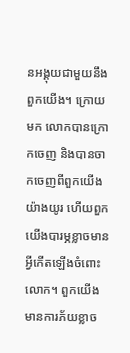នអង្គុយជាមួយនឹងពួកយើង។ ក្រោយមក លោកបានក្រោកចេញ និងបានចាកចេញពីពួកយើងយ៉ាងយូរ ហើយពួកយើងបារម្ភខ្លាចមានអ្វីកើតឡើងចំពោះលោក។ ពួកយើងមានការភ័យខ្លាច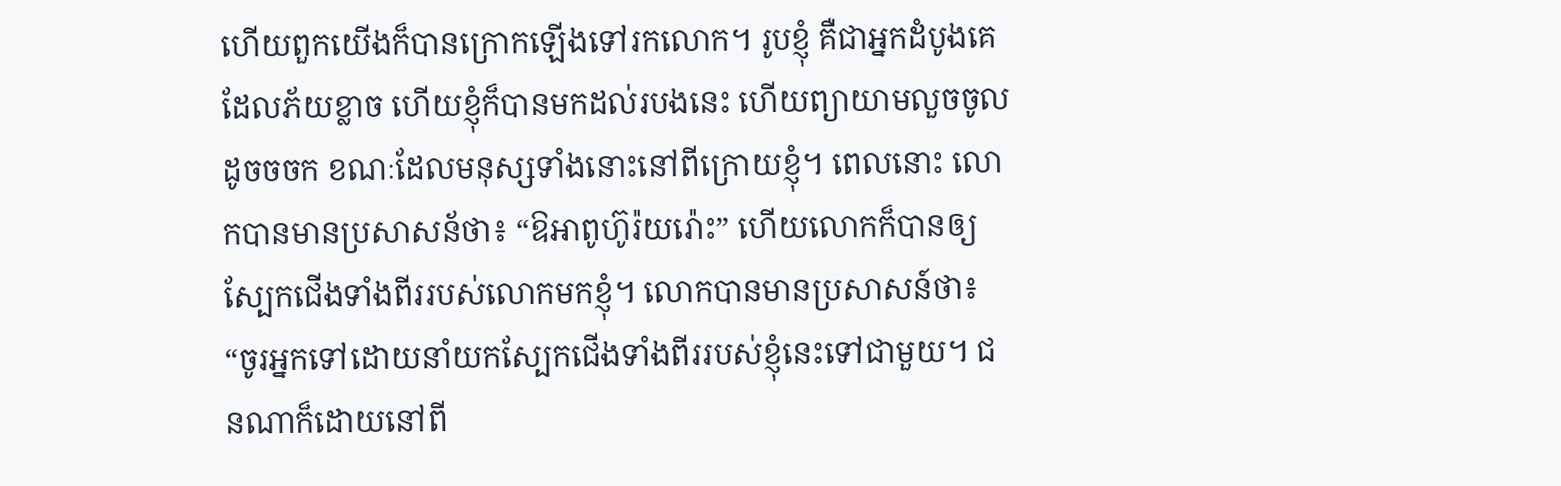ហើយពួកយើងក៏បានក្រោកឡើងទៅរកលោក។ រូបខ្ញុំ គឺជាអ្នកដំបូងគេដែលភ័យខ្លាច ហើយខ្ញុំក៏បានមកដល់របងនេះ ហើយព្យាយាមលួចចូលដូចចចក ខណៈដែលមនុស្សទាំងនោះនៅពីក្រោយខ្ញុំ។ ពេលនោះ លោកបានមានប្រសាសន័ថា៖ “ឱអាពូហ៊ូរ៉យរ៉ោះ” ហើយលោកក៏បានឲ្យស្បែកជើងទាំងពីររបស់លោកមកខ្ញុំ។ លោកបានមានប្រសាសន៍ថា៖ “ចូរអ្នកទៅដោយនាំយកស្បែកជើងទាំងពីររបស់ខ្ញុំនេះទៅជាមួយ។ ជនណាក៏ដោយនៅពី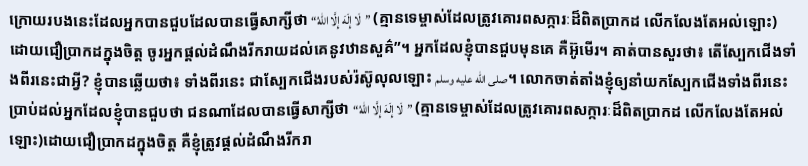ក្រោយរបងនេះដែលអ្នកបានជួបដែលបានធ្វើសាក្សីថា “لَا إِلَهَ إِلَّا اللهُ” (គ្មានទេម្ចាស់ដែលត្រូវគោរពសក្ការៈដ៏ពិតប្រាកដ លើកលែងតែអល់ឡោះ)ដោយជឿប្រាកដក្នុងចិត្ត ចូរអ្នកផ្តល់ដំណឹងរីករាយដល់គេនូវឋានសួគ៌”។ អ្នកដែលខ្ញុំបានជួបមុនគេ គឺអ៊ូមើរ។ គាត់បានសួរថា៖ តើស្បែកជើងទាំងពីរនេះជាអ្វី? ខ្ញុំបានឆ្លើយថា៖ ទាំងពីរនេះ ជាស្បែកជើងរបស់រ៉ស៊ូលុលឡោះ صلى الله عليه وسلم។ លោកចាត់តាំងខ្ញុំឲ្យនាំយកស្បែកជើងទាំងពីរនេះប្រាប់ដល់អ្នកដែលខ្ញុំបានជួបថា ជនណាដែលបានធ្វើសាក្សីថា “لَا إِلَهَ إِلَّا اللهُ” (គ្មានទេម្ចាស់ដែលត្រូវគោរពសក្ការៈដ៏ពិតប្រាកដ លើកលែងតែអល់ឡោះ)ដោយជឿប្រាកដក្នុងចិត្ត គឺខ្ញុំត្រូវផ្តល់ដំណឹងរីករា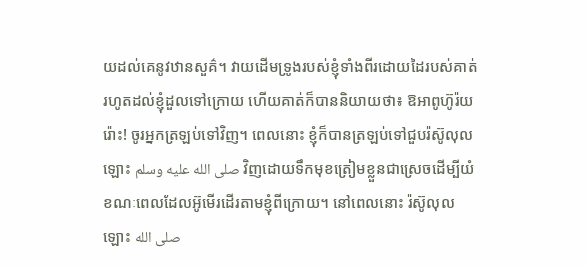យដល់គេនូវឋានសួគ៌។ វាយដើមទ្រូងរបស់ខ្ញុំទាំងពីរដោយដៃរបស់គាត់រហូតដល់ខ្ញុំដួលទៅក្រោយ ហើយគាត់ក៏បាននិយាយថា៖ ឱអាពូហ៊ូរ៉យរ៉ោះ! ចូរអ្នកត្រឡប់ទៅវិញ។ ពេលនោះ ខ្ញុំក៏បានត្រឡប់ទៅជួបរ៉ស៊ូលុលឡោះ صلى الله عليه وسلم វិញដោយទឹកមុខត្រៀមខ្លួនជាស្រេចដើម្បីយំខណៈពេលដែលអ៊ូមើរដើរតាមខ្ញុំពីក្រោយ។ នៅពេលនោះ រ៉ស៊ូលុលឡោះ صلى الله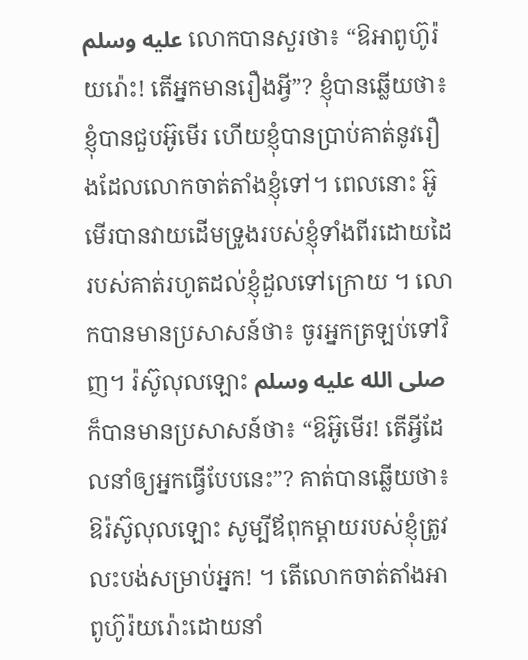عليه وسلم លោកបានសួរថា៖ “ឱអាពូហ៊ូរ៉យរ៉ោះ! តើអ្នកមានរឿងអ្វី”? ខ្ញុំបានឆ្លើយថា៖ ខ្ញុំបានជួបអ៊ូមើរ ហើយខ្ញុំបានប្រាប់គាត់នូវរឿងដែលលោកចាត់តាំងខ្ញុំទៅ។ ពេលនោះ អ៊ូមើរបានវាយដើមទ្រូងរបស់ខ្ញុំទាំងពីរដោយដៃរបស់គាត់រហូតដល់ខ្ញុំដួលទៅក្រោយ ។ លោកបានមានប្រសាសន៍ថា៖ ចូរអ្នកត្រឡប់ទៅវិញ។ រ៉ស៊ូលុលឡោះ صلى الله عليه وسلم ក៏បានមានប្រសាសន៍ថា៖ “ឱអ៊ូមើរ! តើអ្វីដែលនាំឲ្យអ្នកធ្វើបែបនេះ”? គាត់បានឆ្លើយថា៖ ឱរ៉ស៊ូលុលឡោះ សូម្បីឪពុកម្តាយរបស់ខ្ញុំត្រូវលះបង់សម្រាប់អ្នក! ។ តើលោកចាត់តាំងអាពូហ៊ូរ៉យរ៉ោះដោយនាំ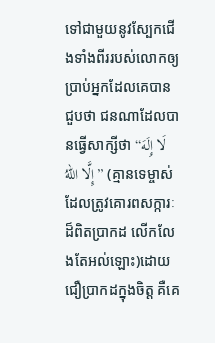ទៅជាមួយនូវស្បែកជើងទាំងពីររបស់លោកឲ្យប្រាប់អ្នកដែលគេបានជួបថា ជនណាដែលបានធ្វើសាក្សីថា “لَا إِلَهَ إِلَّا اللهُ” (គ្មានទេម្ចាស់ដែលត្រូវគោរពសក្ការៈដ៏ពិតប្រាកដ លើកលែងតែអល់ឡោះ)ដោយជឿប្រាកដក្នុងចិត្ត គឺគេ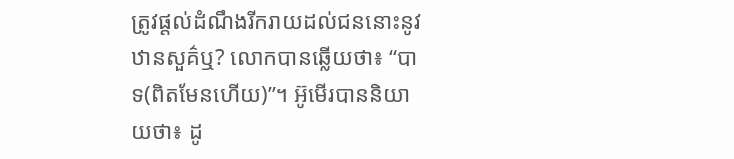ត្រូវផ្តល់ដំណឹងរីករាយដល់ជននោះនូវឋានសួគ៌ឬ? លោកបានឆ្លើយថា៖ “បាទ(ពិតមែនហើយ)”។ អ៊ូមើរបាននិយាយថា៖ ដូ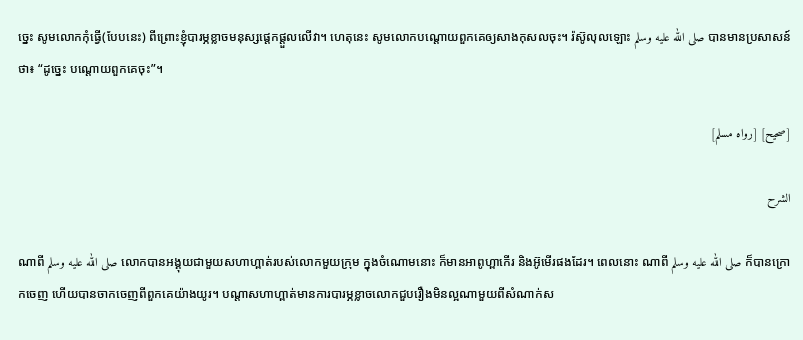ច្នេះ សូមលោកកុំធ្វើ(បែបនេះ) ពីព្រោះខ្ញុំបារម្ភខ្លាចមនុស្សផ្តេកផ្តួលលើវា។ ហេតុនេះ សូមលោកបណ្តោយពួកគេឲ្យសាងកុសលចុះ។ រ៉ស៊ូលុលឡោះ صلى الله عليه وسلم បានមានប្រសាសន៍ថា៖ “ដូច្នេះ បណ្តោយពួកគេចុះ”។

[صحيح] [رواه مسلم]

الشرح

ណាពី صلى الله عليه وسلم លោកបានអង្គុយជាមួយសហាហ្ពាត់របស់លោកមួយក្រុម ក្នុងចំណោមនោះ ក៏មានអាពូហ្ពាកើរ និងអ៊ូមើរផងដែរ។ ពេលនោះ ណាពី صلى الله عليه وسلم ក៏បានក្រោកចេញ ហើយបានចាកចេញពីពួកគេយ៉ាងយូរ។ បណ្តាសហាហ្ពាត់មានការបារម្ភខ្លាចលោកជួបរឿងមិនល្អណាមួយពីសំណាក់ស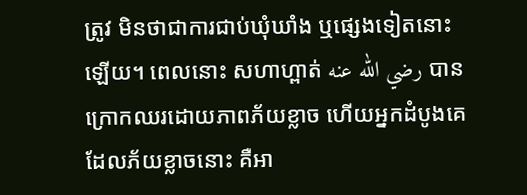ត្រូវ មិនថាជាការជាប់ឃុំឃាំង ឬផ្សេងទៀតនោះឡើយ។ ពេលនោះ សហាហ្ពាត់ رضي الله عنه បានក្រោកឈរដោយភាពភ័យខ្លាច ហើយអ្នកដំបូងគេដែលភ័យខ្លាចនោះ គឺអា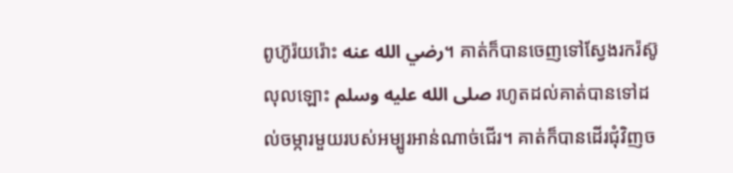ពូហ៊ូរ៉យរ៉ោះ رضي الله عنه។ គាត់ក៏បានចេញទៅស្វែងរករ៉ស៊ូលុលឡោះ صلى الله عليه وسلم រហូតដល់គាត់បានទៅដល់ចម្ការមួយរបស់អម្បូរអាន់ណាច់ជើរ។ គាត់ក៏បានដើរជុំវិញច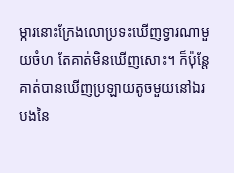ម្ការនោះក្រែងលោប្រទះឃើញទ្វារណាមួយចំហ តែគាត់មិនឃើញសោះ។ ក៏ប៉ុន្តែគាត់បានឃើញប្រឡាយតូចមួយនៅឯរបងនៃ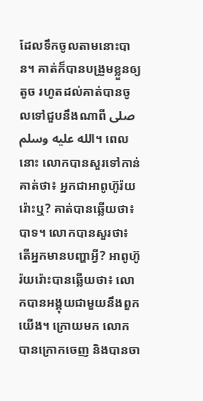ដែលទឹកចូលតាមនោះបាន។ គាត់ក៏បានបង្រួមខ្លួនឲ្យតូច រហូតដល់គាត់បានចូលទៅជួបនឹងណាពី صلى الله عليه وسلم។ ពេលនោះ លោកបានសួរទៅកាន់គាត់ថា៖ អ្នកជាអាពូហ៊ូរ៉យរ៉ោះឬ? គាត់បានឆ្លើយថា៖ បាទ។ លោកបានសួរថា៖ តើអ្នកមានបញ្ហាអ្វី? អាពូហ៊ូរ៉យរ៉ោះបានឆ្លើយថា៖ លោកបានអង្គុយជាមួយនឹងពួកយើង។ ក្រោយមក លោកបានក្រោកចេញ និងបានចា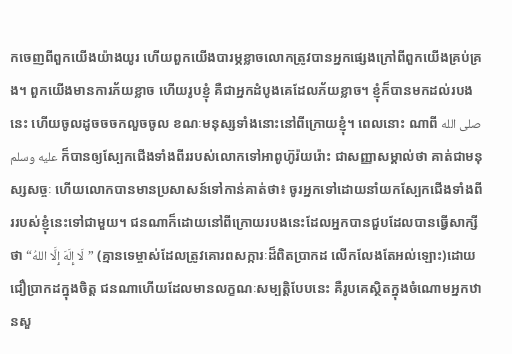កចេញពីពួកយើងយ៉ាងយូរ ហើយពួកយើងបារម្ភខ្លាចលោកត្រូវបានអ្នកផ្សេងក្រៅពីពួកយើងគ្រប់គ្រង។ ពួកយើងមានការភ័យខ្លាច ហើយរូបខ្ញុំ គឺជាអ្នកដំបូងគេដែលភ័យខ្លាច។ ខ្ញុំក៏បានមកដល់របងនេះ ហើយចូលដូចចចកលួចចូល ខណៈមនុស្សទាំងនោះនៅពីក្រោយខ្ញុំ។ ពេលនោះ ណាពី صلى الله عليه وسلم ក៏បានឲ្យស្បែកជើងទាំងពីររបស់លោកទៅអាពូហ៊ូរ៉យរ៉ោះ ជាសញ្ញាសម្គាល់ថា គាត់ជាមនុស្សសច្ចៈ ហើយលោកបានមានប្រសាសន៍ទៅកាន់គាត់ថា៖ ចូរអ្នកទៅដោយនាំយកស្បែកជើងទាំងពីររបស់ខ្ញុំនេះទៅជាមួយ។ ជនណាក៏ដោយនៅពីក្រោយរបងនេះដែលអ្នកបានជួបដែលបានធ្វើសាក្សីថា “لَا إِلَهَ إِلَّا اللهُ” (គ្មានទេម្ចាស់ដែលត្រូវគោរពសក្ការៈដ៏ពិតប្រាកដ លើកលែងតែអល់ឡោះ)ដោយជឿប្រាកដក្នុងចិត្ត ជនណាហើយដែលមានលក្ខណៈសម្បត្តិបែបនេះ គឺរូបគេស្ថិតក្នុងចំណោមអ្នកឋានសួ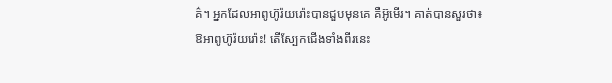គ៌។ អ្នកដែលអាពូហ៊ូរ៉យរ៉ោះបានជួបមុនគេ គឺអ៊ូមើរ។ គាត់បានសួរថា៖ ឱអាពូហ៊ូរ៉យរ៉ោះ! តើស្បែកជើងទាំងពីរនេះ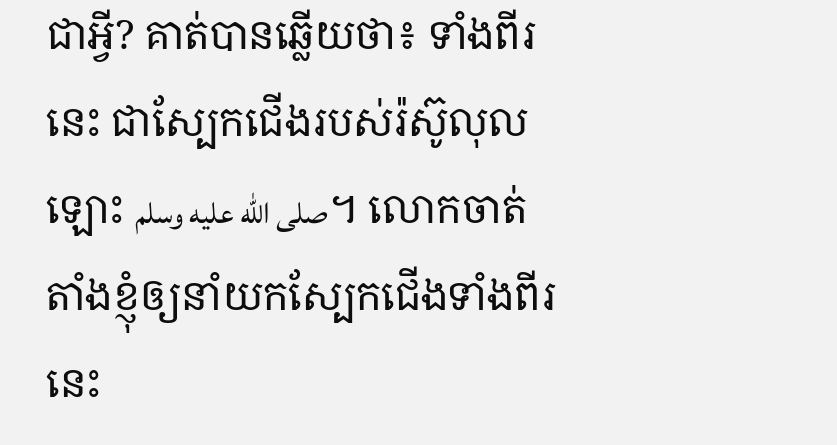ជាអ្វី? គាត់បានឆ្លើយថា៖ ទាំងពីរនេះ ជាស្បែកជើងរបស់រ៉ស៊ូលុលឡោះ صلى الله عليه وسلم។ លោកចាត់តាំងខ្ញុំឲ្យនាំយកស្បែកជើងទាំងពីរនេះ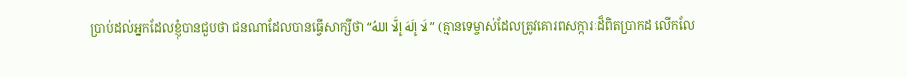ប្រាប់ដល់អ្នកដែលខ្ញុំបានជួបថា ជនណាដែលបានធ្វើសាក្សីថា “لَا إِلَهَ إِلَّا اللهُ” (គ្មានទេម្ចាស់ដែលត្រូវគោរពសក្ការៈដ៏ពិតប្រាកដ លើកលែ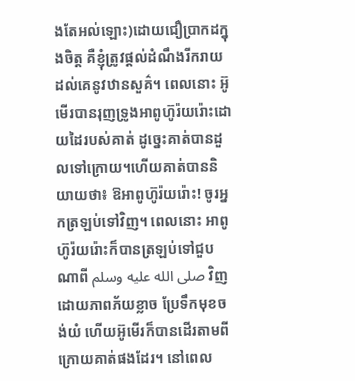ងតែអល់ឡោះ)ដោយជឿប្រាកដក្នុងចិត្ត គឺខ្ញុំត្រូវផ្តល់ដំណឹងរីករាយដល់គេនូវឋានសួគ៌។ ពេលនោះ អ៊ូមើរបានរុញទ្រូងអាពូហ៊ូរ៉យរ៉ោះដោយដៃរបស់គាត់ ដូច្នេះគាត់បានដួលទៅក្រោយ។ហើយគាត់បាននិយាយថា៖ ឱអាពូហ៊ូរ៉យរ៉ោះ! ចូរអ្នកត្រឡប់ទៅវិញ។ ពេលនោះ អាពូហ៊ូរ៉យរ៉ោះក៏បានត្រឡប់ទៅជួបណាពី صلى الله عليه وسلم វិញដោយភាពភ័យខ្លាច ប្រែទឹកមុខចង់យំ ហើយអ៊ូមើរក៏បានដើរតាមពីក្រោយគាត់ផងដែរ។ នៅពេល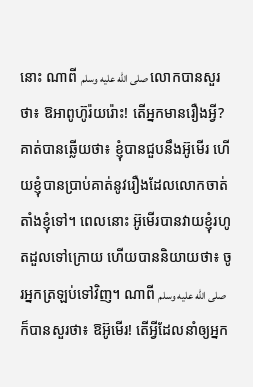នោះ ណាពី صلى الله عليه وسلم លោកបានសួរថា៖ ឱអាពូហ៊ូរ៉យរ៉ោះ! តើអ្នកមានរឿងអ្វី? គាត់បានឆ្លើយថា៖ ខ្ញុំបានជួបនឹងអ៊ូមើរ ហើយខ្ញុំបានប្រាប់គាត់នូវរឿងដែលលោកចាត់តាំងខ្ញុំទៅ។ ពេលនោះ អ៊ូមើរបានវាយខ្ញុំរហូតដួលទៅក្រោយ ហើយបាននិយាយថា៖ ចូរអ្នកត្រឡប់ទៅវិញ។ ណាពី صلى الله عليه وسلم ក៏បានសួរថា៖ ឱអ៊ូមើរ! តើអ្វីដែលនាំឲ្យអ្នក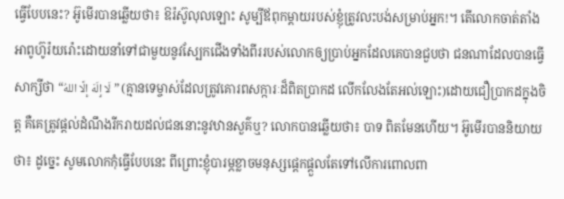ធ្វើបែបនេះ? អ៊ូមើរបានឆ្លើយថា៖ ឱរ៉ស៊ូលុលឡោះ សូម្បីឪពុកម្តាយរបស់ខ្ញុំត្រូវលះបង់សម្រាប់អ្នក!។ តើលោកចាត់តាំងអាពូហ៊ូរ៉យរ៉ោះដោយនាំទៅជាមួយនូវស្បែកជើងទាំងពីររបស់លោកឲ្យប្រាប់អ្នកដែលគេបានជួបថា ជនណាដែលបានធ្វើសាក្សីថា “لَا إِلَهَ إِلَّا اللهُ” (គ្មានទេម្ចាស់ដែលត្រូវគោរពសក្ការៈដ៏ពិតប្រាកដ លើកលែងតែអល់ឡោះ)ដោយជឿប្រាកដក្នុងចិត្ត គឺគេត្រូវផ្តល់ដំណឹងរីករាយដល់ជននោះនូវឋានសួគ៌ឬ? លោកបានឆ្លើយថា៖ បាទ ពិតមែនហើយ។ អ៊ូមើរបាននិយាយថា៖ ដូច្នេះ សូមលោកកុំធ្វើបែបនេះ ពីព្រោះខ្ញុំបារម្ភខ្លាចមនុស្សផ្តេកផ្តួលតែទៅលើការពោលពា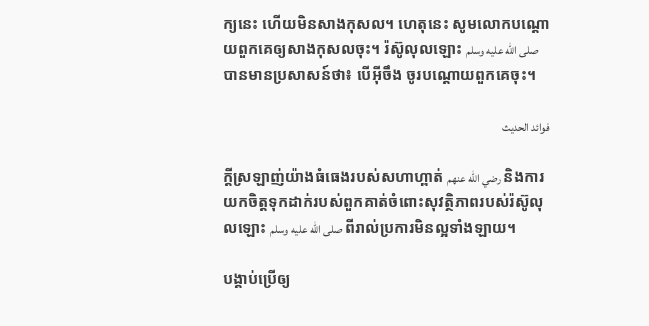ក្យនេះ ហើយមិនសាងកុសល។ ហេតុនេះ សូមលោកបណ្តោយពួកគេឲ្យសាងកុសលចុះ។ រ៉ស៊ូលុលឡោះ صلى الله عليه وسلم បានមានប្រសាសន៍ថា៖ បើអ៊ីចឹង ចូរបណ្តោយពួកគេចុះ។

فوائد الحديث

ក្តីស្រឡាញ់យ៉ាងធំធេងរបស់សហាហ្ពាត់ رضي الله عنهم និងការយកចិត្តទុកដាក់របស់ពួកគាត់ចំពោះសុវត្ថិភាពរបស់រ៉ស៊ូលុលឡោះ صلى الله عليه وسلم ពីរាល់ប្រការមិនល្អទាំងឡាយ។

បង្គាប់ប្រើឲ្យ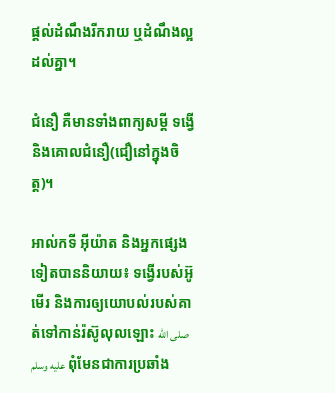ផ្តល់ដំណឹងរីករាយ ឬដំណឹងល្អដល់គ្នា។

ជំនឿ គឺមានទាំងពាក្យសម្តី ទង្វើ និងគោលជំនឿ(ជឿនៅក្នុងចិត្ត)។

អាល់កទី អ៊ីយ៉ាត និងអ្នកផ្សេងទៀតបាននិយាយ៖ ទង្វើរបស់អ៊ូមើរ និងការឲ្យយោបល់របស់គាត់ទៅកាន់រ៉ស៊ូលុលឡោះ صلى الله عليه وسلم ពុំមែនជាការប្រឆាំង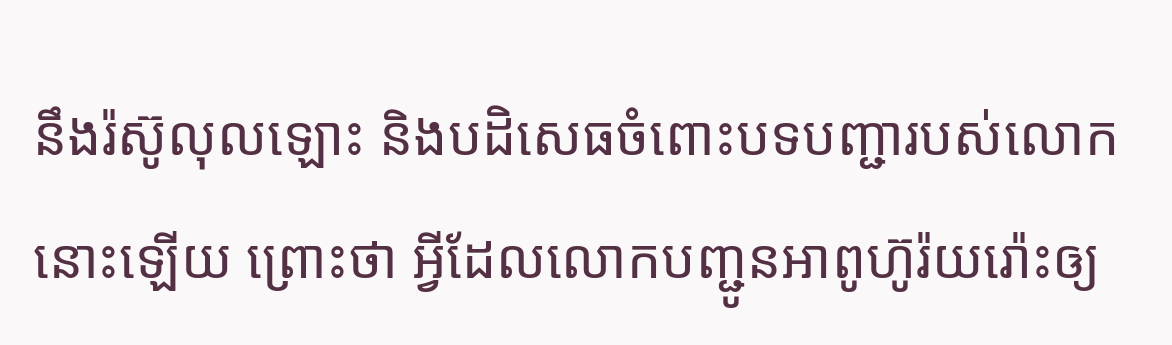នឹងរ៉ស៊ូលុលឡោះ និងបដិសេធចំពោះបទបញ្ជារបស់លោកនោះឡើយ ព្រោះថា អ្វីដែលលោកបញ្ជូនអាពូហ៊ូរ៉យរ៉ោះឲ្យ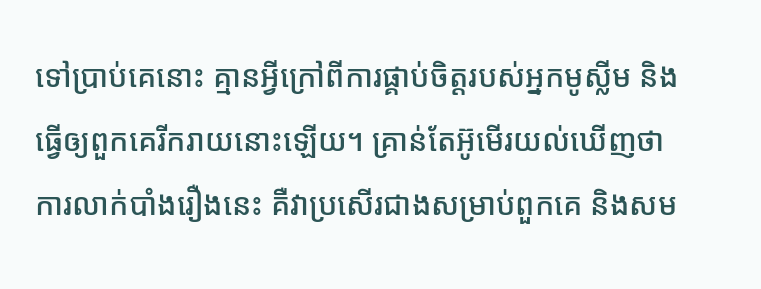ទៅប្រាប់គេនោះ គ្មានអ្វីក្រៅពីការផ្គាប់ចិត្តរបស់អ្នកមូស្លីម និងធ្វើឲ្យពួកគេរីករាយនោះឡើយ។ គ្រាន់តែអ៊ូមើរយល់ឃើញថា ការលាក់បាំងរឿងនេះ គឺវាប្រសើរជាងសម្រាប់ពួកគេ និងសម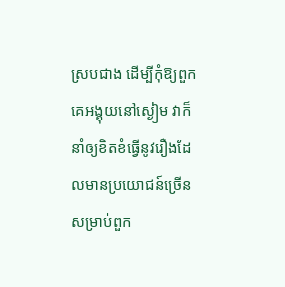ស្របជាង ដើម្បីកុំឱ្យពួកគេអង្គុយនៅស្ងៀម វាក៏នាំឲ្យខិតខំធ្វើនូវរឿងដែលមានប្រយោជន៍ច្រើនសម្រាប់ពួក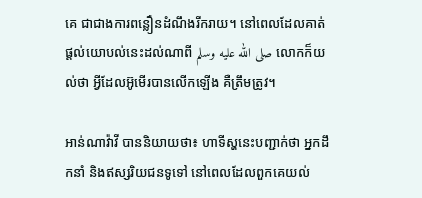គេ ជាជាងការពន្លឿនដំណឹងរីករាយ។ នៅពេលដែលគាត់ផ្តល់យោបល់នេះដល់ណាពី صلى الله عليه وسلم លោកក៏យល់ថា អ្វីដែលអ៊ូមើរបានលើកឡើង គឺត្រឹមត្រូវ។

អាន់ណាវ៉ាវី បាននិយាយថា៖ ហាទីស្ហនេះបញ្ជាក់ថា អ្នកដឹកនាំ និងឥស្សរិយជនទូទៅ នៅពេលដែលពួកគេយល់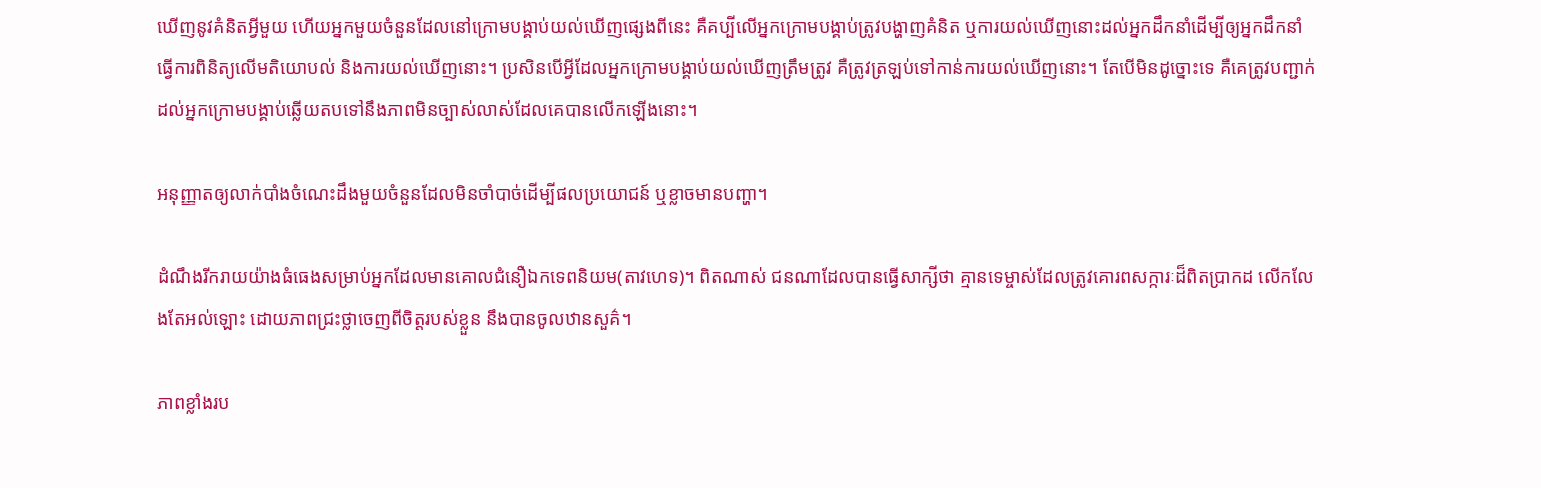ឃើញនូវគំនិតអ្វីមួយ ហើយអ្នកមួយចំនួនដែលនៅក្រោមបង្គាប់យល់ឃើញផ្សេងពីនេះ គឺគប្បីលើអ្នកក្រោមបង្គាប់ត្រូវបង្ហាញគំនិត ឬការយល់ឃើញនោះដល់អ្នកដឹកនាំដើម្បីឲ្យអ្នកដឹកនាំធ្វើការពិនិត្យលើមតិយោបល់ និងការយល់ឃើញនោះ។ ប្រសិនបើអ្វីដែលអ្នកក្រោមបង្គាប់យល់ឃើញត្រឹមត្រូវ គឺត្រូវត្រឡប់ទៅកាន់ការយល់ឃើញនោះ។ តែបើមិនដូច្នោះទេ គឺគេត្រូវបញ្ជាក់ដល់អ្នកក្រោមបង្គាប់ឆ្លើយតបទៅនឹងភាពមិនច្បាស់លាស់ដែលគេបានលើកឡើងនោះ។

អនុញ្ញាតឲ្យលាក់បាំងចំណេះដឹងមួយចំនួនដែលមិនចាំបាច់ដើម្បីផលប្រយោជន៍ ឬខ្លាចមានបញ្ហា។

ដំណឹងរីករាយយ៉ាងធំធេងសម្រាប់អ្នកដែលមានគោលជំនឿឯកទេពនិយម(តាវហេទ)។ ពិតណាស់ ជនណាដែលបានធ្វើសាក្សីថា គ្មានទេម្ចាស់ដែលត្រូវគោរពសក្ការៈដ៏ពិតប្រាកដ លើកលែងតែអល់ឡោះ ដោយភាពជ្រះថ្លាចេញពីចិត្តរបស់ខ្លួន នឹងបានចូលឋានសួគ៌។

ភាពខ្លាំងរប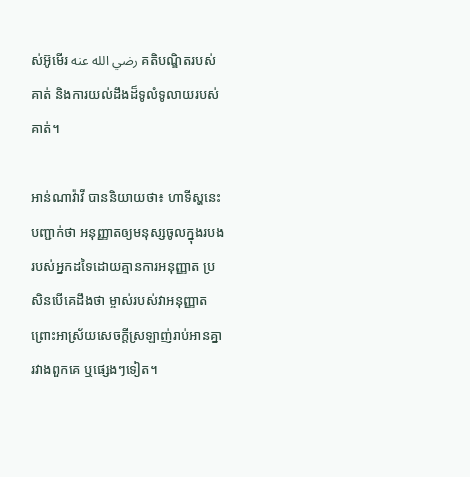ស់អ៊ូមើរ رضي الله عنه គតិបណ្ឌិតរបស់គាត់ និងការយល់ដឹងដ៏ទូលំទូលាយរបស់គាត់។

អាន់ណាវ៉ាវី បាននិយាយថា៖ ហាទីស្ហនេះបញ្ជាក់ថា អនុញ្ញាតឲ្យមនុស្សចូលក្នុងរបងរបស់អ្នកដទៃដោយគ្មានការអនុញ្ញាត ប្រសិនបើគេដឹងថា ម្ចាស់របស់វាអនុញ្ញាត ព្រោះអាស្រ័យសេចក្តីស្រឡាញ់រាប់អានគ្នារវាងពួកគេ ឬផ្សេងៗទៀត។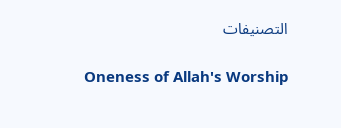التصنيفات

Oneness of Allah's Worship